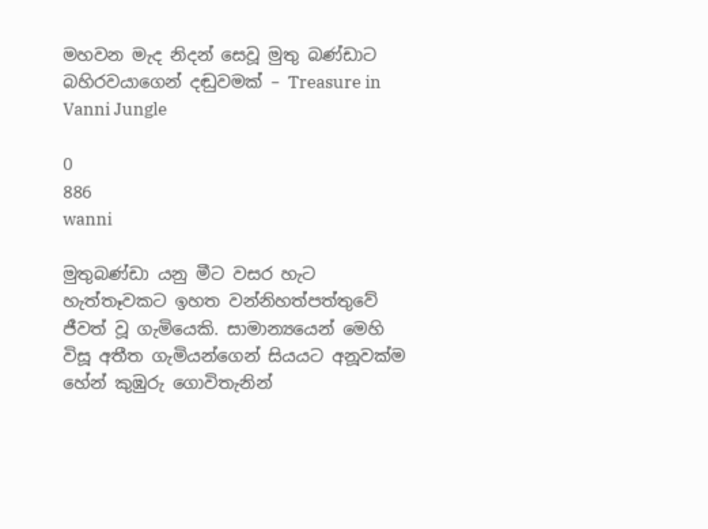මහවන මැද නිදන් සෙවූ මුතු බණ්ඩාට බහිරවයාගෙන් දඬුවමක් – Treasure in Vanni Jungle

0
886
wanni

මුතුබණ්ඩා යනු මීට වසර හැට හැත්තෑවකට ඉහත වන්නිහත්පත්තුවේ ජීවත් වූ ගැමියෙකි. සාමාන්‍යයෙන් මෙහි විසූ අතීත ගැමියන්ගෙන් සියයට අනූවක්ම හේන් කුඹුරු ගොවිතැනින්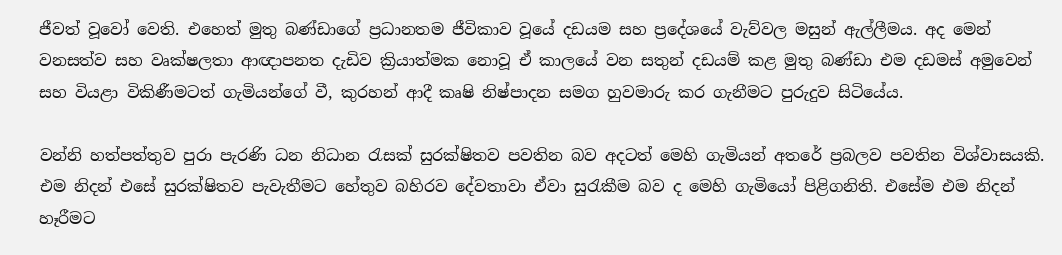ජීවත් වූවෝ වෙති. එහෙත් මුතු බණ්ඩාගේ ප්‍රධානතම ජීවිකාව වූයේ දඩයම සහ ප්‍රදේශයේ වැව්වල මසුන් ඇල්ලීමය. අද මෙන් වනසත්ව සහ වෘක්ෂලතා ආඥාපනත දැඩිව ක්‍රියාත්මක නොවූ ඒ කාලයේ වන සතුන් දඩයම් කළ මුතු බණ්ඩා එම දඩමස් අමුවෙන් සහ වියළා විකිණීමටත් ගැමියන්ගේ වී, කුරහන් ආදී කෘෂි නිෂ්පාදන සමග හුවමාරු කර ගැනීමට පුරුදුව සිටියේය.

වන්නි හත්පත්තුව පුරා පැරණි ධන නිධාන රැසක් සුරක්ෂිතව පවතින බව අදටත් මෙහි ගැමියන් අතරේ ප්‍රබලව පවතින විශ්වාසයකි. එම නිදන් එසේ සුරක්ෂිතව පැවැතීමට හේතුව බහිරව දේවතාවා ඒවා සුරැකීම බව ද මෙහි ගැමියෝ පිළිගනිති. එසේම එම නිදන් හෑරීමට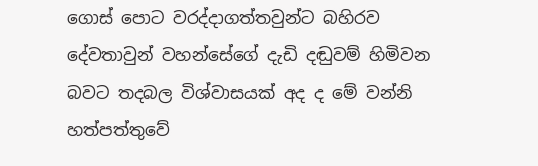ගොස් ‍පොට වරද්දාගත්තවුන්ට බහිරව දේවතාවුන් වහන්සේගේ දැඩි දඬුවම් හිමිවන බවට තදබල විශ්වාසයක් අද ද මේ වන්නි හත්පත්තුවේ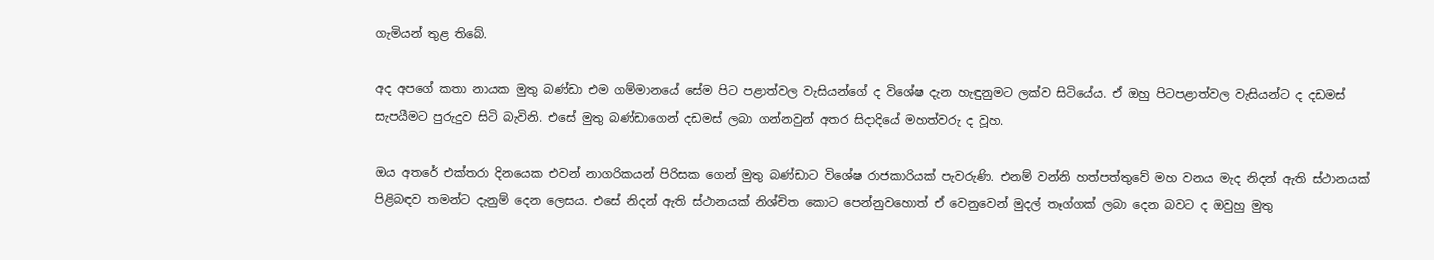ගැමියන් තුළ තිබේ.

අද අපගේ කතා නායක මුතු බණ්ඩා එම ගම්මානයේ සේම පිට පළාත්වල වැසියන්ගේ ද විශේෂ දැන හැඳුනුමට ලක්ව සිටියේය. ඒ ඔහු පිටපළාත්වල වැසියන්ට ද දඩමස් සැපයීමට පුරුදුව සිටි බැවිනි. එසේ මුතු බණ්ඩාගෙන් දඩමස් ලබා ගන්නවුන් අතර සිදාදියේ මහත්වරු ද වූහ.

ඔය අතරේ එක්තරා දිනයෙක එවන් නාගරිකයන් පිරිසක ගෙන් මුතු බණ්ඩාට විශේෂ රාජකාරියක් පැවරුණි. එනම් වන්නි හත්පත්තුවේ මහ වනය මැද නිදන් ඇති ස්ථානයක් පිළිබඳව තමන්ට දැනුම් දෙන ලෙසය. එසේ නිදන් ඇති ස්ථානයක් නිශ්චිත කොට පෙන්නුවහොත් ඒ වෙනුවෙන් මුදල් තෑග්ගක් ලබා දෙන බවට ද ඔවුහු මුතු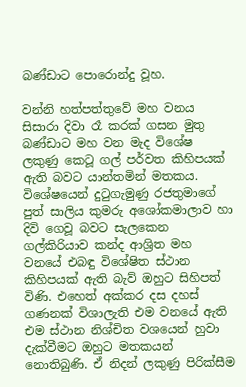බණ්ඩාට ‍පොරොන්දු වූහ.

වන්නි හත්පත්තුවේ මහ වනය සිසාරා දිවා රෑ කරක් ගසන මුතු බණ්ඩාට මහ වන මැද විශේෂ ලකුණු කෙටූ ගල් පර්වත කිහිපයක් ඇති බවට යාන්තමින් මතකය. විශේෂයෙන් දුටුගැමුණු රජතුමාගේ පුත් සාලිය කුමරු අශෝකමාලාව හා දිවි ගෙවූ බවට සැලකෙන ගල්කිරියාව කන්ද ආශ්‍රිත මහ වනයේ එබඳු විශේෂිත ස්ථාන කිහිපයක් ඇති බැව් ඔහුට සිහිපත් විණි. එහෙත් අක්කර දස දහස් ගණනක් විශාලැති එම වනයේ ඇති එම ස්ථාන නිශ්චිත වශයෙන් හුවා දැක්වීමට ඔහුට මතකයන් නොතිබුණි. ඒ නිදන් ලකුණු පිරික්සීම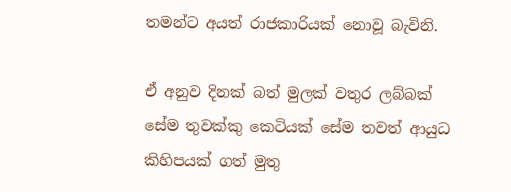තමන්ට අයත් රාජකාරියක් නොවූ බැවිනි.

ඒ අනුව දිනක් බත් මුලක් වතුර ලබ්බක් සේම තුවක්කු කෙටියක් සේම තවත් ආයුධ කිහිපයක් ගත් මුතු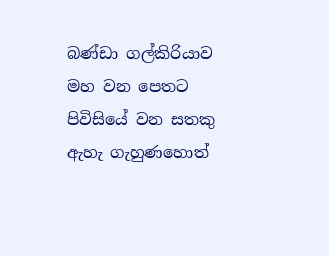බණ්ඩා ගල්කිරියාව මහ වන පෙතට පිවිසියේ වන සතකු ඇහැ ගැහුණහොත්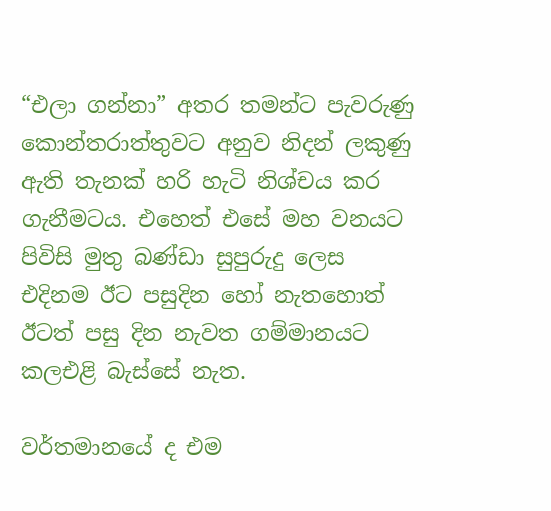“එලා ගන්නා” අතර තමන්ට පැවරුණු කොන්තරාත්තුවට අනුව නිදන් ලකුණු ඇති තැනක් හරි හැටි නිශ්චය කර ගැනීමටය. එහෙත් එසේ මහ වනයට පිවිසි මුතු බණ්ඩා සුපුරුදු ලෙස එදිනම ඊට පසුදින හෝ නැතහොත් ඊටත් පසු දින නැවත ගම්මානයට කලඑළි බැස්සේ නැත.

වර්තමානයේ ද එම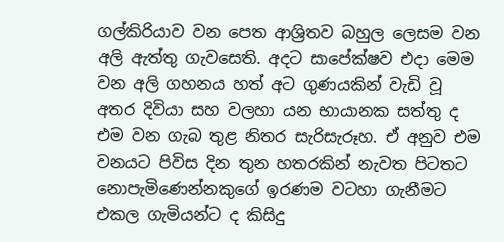ගල්කිරියාව වන පෙත ආශ්‍රිතව බහුල ලෙසම වන අලි ඇත්තු ගැවසෙති. අදට සාපේක්ෂව එදා මෙම වන අලි ගහනය හත් අට ගුණයකින් වැඩි වූ අතර දිවියා සහ වලහා යන භායානක සත්තු ද එම වන ගැබ තුළ නිතර සැරිසැරූහ. ඒ අනුව එම වනයට පිවිස දින තුන හතරකින් නැවත පිටතට නොපැමිණෙන්නකුගේ ඉරණම වටහා ගැනීමට එකල ගැමියන්ට ද කිසිදු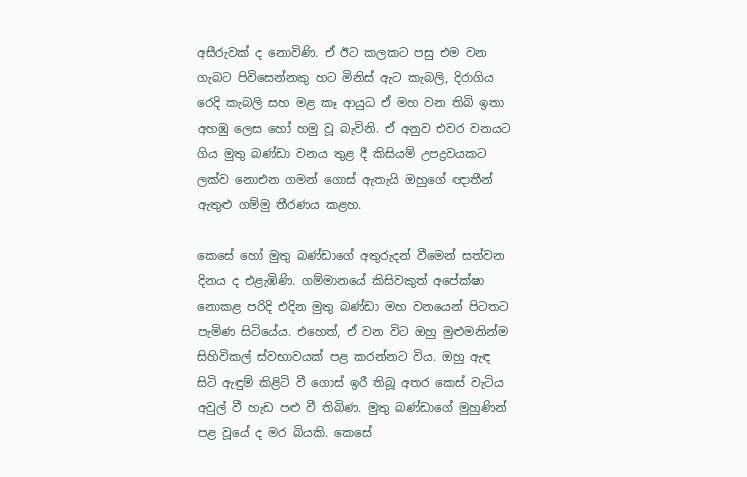අසීරුවක් ද නොවිණි. ඒ ඊට කලකට පසු එම වන ගැබට පිවිසෙන්නකු හට මිනිස් ඇට කැබලි, දිරාගිය රෙදි කැබලි සහ මළ කෑ ආයුධ ඒ මහ වන තිබි ඉතා අහඹු ලෙස හෝ හමු වූ බැවිනි. ඒ අනුව එවර වනයට ගිය මුතු බණ්ඩා වනය තුළ දී කිසියම් උපද්‍රවයකට ලක්ව නොඑන ගමන් ගොස් ඇතැයි ඔහුගේ ඥාතීන් ඇතුළු ගම්මු තීරණය කළහ.

කෙසේ හෝ මුතු බණ්ඩාගේ අතුරුදන් වීමෙන් සත්වන දිනය ද එළැඹිණි. ගම්මානයේ කිසිවකුත් අපේක්ෂා නොකළ පරිදි එදින මුතු බණ්ඩා මහ වනයෙන් පිටතට පැමිණ සිටියේය. එහෙත්, ඒ වන විට ඔහු මුළුමනින්ම සිහිවිකල් ස්වභාවයක් පළ කරන්නට විය. ඔහු ඇඳ සිටි ඇඳුම් කිළිටි වී ගොස් ඉරී තිබූ අතර කෙස් වැටිය අවුල් වී හැඩ පළු වී තිබිණ. මුතු බණ්ඩාගේ මුහුණින් පළ වූයේ ද මර බියකි. කෙසේ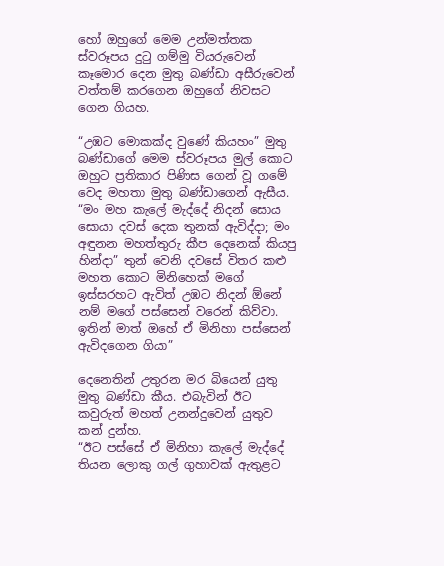හෝ ඔහුගේ මෙම උන්මත්තක ස්වරූපය දුටු ගම්මු වියරුවෙන් කෑමොර දෙන මුතු බණ්ඩා අසීරුවෙන් වත්තම් කරගෙන ඔහුගේ නිවසට ගෙන ගියහ.

“උඹට මොකක්ද වුණේ කියහං” මුතු බණ්ඩාගේ මෙම ස්වරූපය මුල් කොට ඔහුට ප්‍රතිකාර පිණිස ගෙන් වූ ගමේ වෙද මහතා මුතු බණ්ඩාගෙන් ඇසීය.
“මං මහ කැ‍ලේ මැද්දේ නිදන් සොය සොයා දවස් දෙක තුනක් ඇවිද්දා; මං අඳුනන මහත්තුරු කීප දෙනෙක් කියපු හින්දා” තුන් වෙනි දවසේ විතර කළු මහත කොට මිනිහෙක් මගේ ඉස්සරහට ඇවිත් උඹට නිදන් ඕනේ නම් මගේ පස්සෙන් වරෙන් කිව්වා. ඉතින් මාත් ඔහේ ඒ මිනිහා පස්සෙන් ඇවිදගෙන ගියා”

දෙනෙතින් උතුරන මර බියෙන් යුතු මුතු බණ්ඩා කීය. එබැවින් ඊට කවුරුත් මහත් උනන්දුවෙන් යුතුව කන් දුන්හ.
“ඊට පස්සේ ඒ මිනිහා කැ‍ලේ මැද්දේ තියන ලොකු ගල් ගුහාවක් ඇතුළට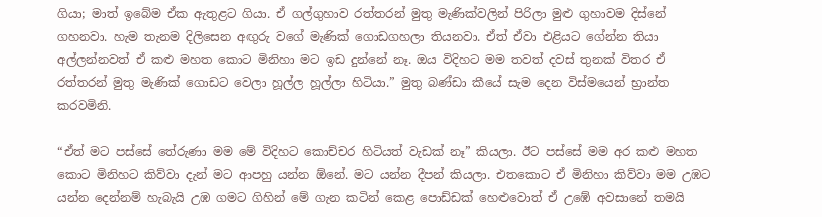ගියා; මාත් ඉබේම ඒක ඇතුළට ගියා. ඒ ගල්ගුහාව රත්තරන් මුතු මැණික්වලින් පිරිලා මුළු ගුහාවම දිස්නේ ගහනවා. හැම තැනම දිලිසෙන අඟුරු වගේ මැණික් ගොඩගහලා තියනවා. ඒත් ඒවා එළියට ගේන්න තියා අල්ලන්නවත් ඒ කළු මහත කොට මිනිහා මට ඉඩ දුන්නේ නෑ. ඔය විදිහට මම තවත් දවස් තුනක් විතර ඒ රත්තරන් මුතු මැණික් ගොඩට වෙලා හූල්ල හූල්ලා හිටියා.” මුතු බණ්ඩා කීයේ සැම දෙන විස්මයෙන් භ්‍රාන්ත කරවමිනි.

“ඒත් මට පස්සේ තේරුණා මම මේ විදිහට කොච්චර හිටියත් වැඩක් නෑ” කියලා. ඊට පස්සේ මම අර කළු මහත කොට මිනිහට කිව්වා දැන් මට ආපහු යන්න ඕනේ. මට යන්න දීපන් කියලා. එතකොට ඒ මිනිහා කිව්වා මම උඹට යන්න දෙන්නම් හැබැයි උඹ ගමට ගිහින් මේ ගැන කටින් කෙළ ‍පොඩ්ඩක් හෙළුවොත් ඒ උඹේ අවසානේ තමයි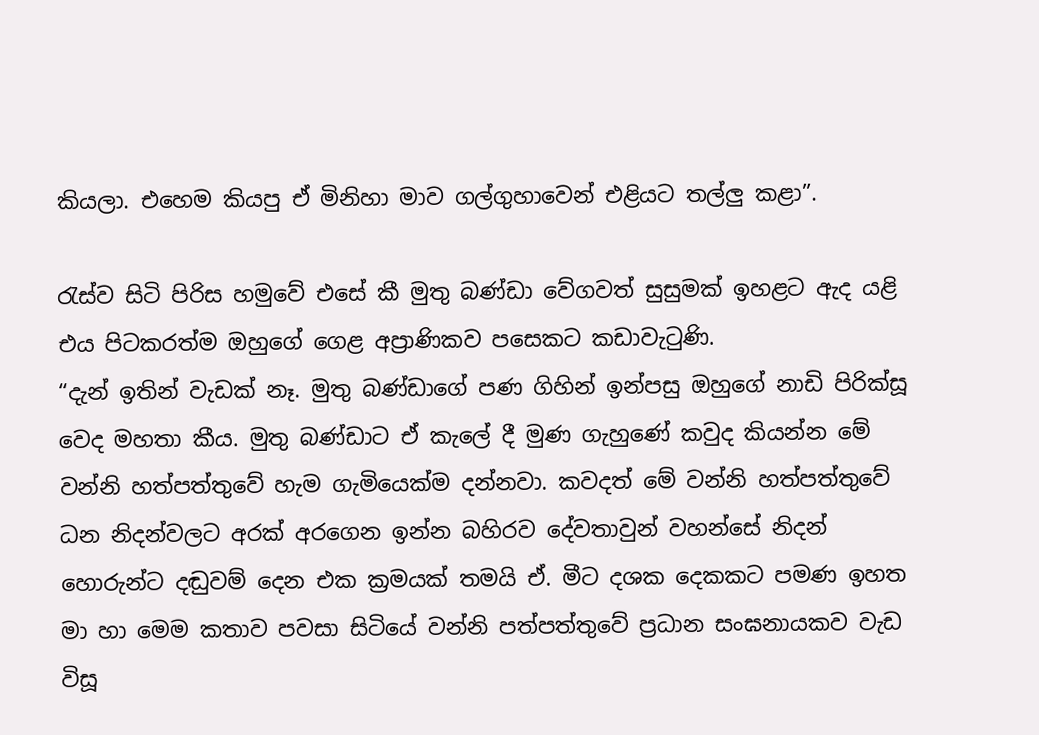කියලා. එහෙම කියපු ඒ මිනිහා මාව ගල්ගුහාවෙන් එළියට තල්ලු කළා”.

රැස්ව සිටි පිරිස හමුවේ එසේ කී මුතු බණ්ඩා වේගවත් සුසුමක් ඉහළට ඇද යළි එය පිටකරත්ම ඔහුගේ ගෙළ අප්‍රාණිකව පසෙකට කඩාවැටුණි.
“දැන් ඉතින් වැඩක් නෑ. මුතු බණ්ඩාගේ පණ ගිහින් ඉන්පසු ඔහුගේ නාඩි පිරික්සූ වෙද මහතා කීය. මුතු බණ්ඩාට ඒ කැ‍ලේ දී මුණ ගැහුණේ කවුද කියන්න මේ වන්නි හත්පත්තුවේ හැම ගැමියෙක්ම දන්නවා. කවදත් මේ වන්නි හත්පත්තුවේ ධන නිදන්වලට අරක් අරගෙන ඉන්න බහිරව දේවතාවුන් වහන්සේ නිදන් හොරුන්ට දඬුවම් දෙන එක ක්‍රමයක් තමයි ඒ. මීට දශක දෙකකට පමණ ඉහත මා හා මෙම කතාව පවසා සිටියේ වන්නි පත්පත්තුවේ ප්‍රධාන සංඝනායකව වැඩ විසූ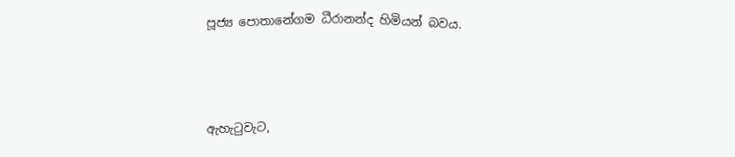පූජ්‍ය ‍පොතානේගම ධීරානන්ද හිමියන් බවය.



ඇහැටුවැට,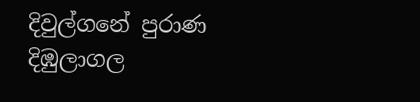දිවුල්ගනේ පුරාණ දිඹුලාගල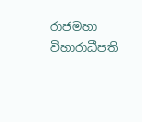රාජමහා විහාරාධීපති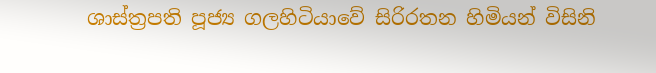ශාස්ත්‍රපති පූජ්‍ය ගලහිටියාවේ සිරිරතන හිමියන් විසිනි